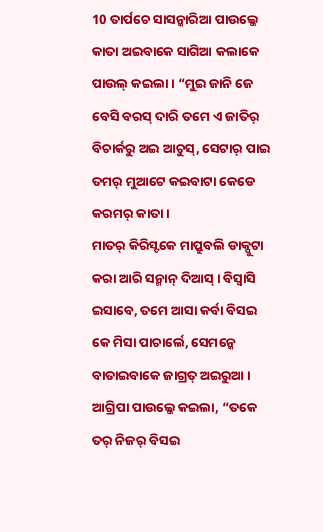10 ତାର୍ପଚେ ସାସନ୍କାରିଆ ପାଉଲ୍କେ କାତା ଅଇବାକେ ସାଗିଆ କଲାକେ ପାଉଲ୍ କଇଲା । “ମୁଇ ଜାନି ଜେ ବେସି ବରସ୍ ଦାରି ତମେ ଏ ଜାତିର୍ ବିଚାର୍କରୁ ଅଇ ଆଚୁସ୍, ସେଟାର୍ ପାଇ ତମର୍ ମୁଆଟେ କଇବାଟା କେଡେ କରମର୍ କାତା ।
ମାତର୍ କିରିସ୍ଟକେ ମାପ୍ରୁବଲି ଡାକ୍ପୁଟା କରା ଆରି ସନ୍ମାନ୍ ଦିଆସ୍ । ବିସ୍ବାସି ଇସାବେ, ତମେ ଆସା କର୍ବା ବିସଇ କେ ମିସା ପାଚାର୍ଲେ, ସେମନ୍କେ ବାତାଇବାକେ ଜାଗ୍ରତ୍ ଅଇରୁଆ ।
ଆଗ୍ରିପା ପାଉଲ୍କେ କଇଲା, “ତକେ ତର୍ ନିଜର୍ ବିସଇ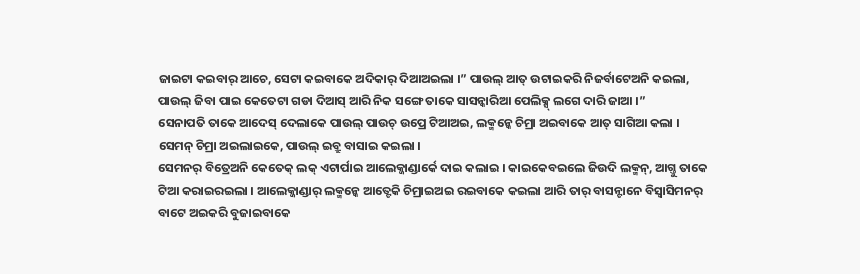ଜାଇଟା କଇବାର୍ ଆଚେ, ସେଟା କଇବାକେ ଅଦିକାର୍ ଦିଆଅଇଲା ।” ପାଉଲ୍ ଆତ୍ ଉଟାଇକରି ନିଜର୍ବାଟେଅନି କଇଲା,
ପାଉଲ୍ ଜିବା ପାଇ କେତେଟା ଗଡା ଦିଆସ୍ ଆରି ନିକ ସଙ୍ଗେ ତାକେ ସାସନ୍କାରିଆ ପେଲିକ୍ସ୍ ଲଗେ ଦାରି ଜାଆ ।”
ସେନାପତି ତାକେ ଆଦେସ୍ ଦେଲାକେ ପାଉଲ୍ ପାଉଚ୍ ଉପ୍ରେ ଟିଆଅଇ, ଲକ୍ମନ୍କେ ଚିମ୍ରା ଅଇବାକେ ଆତ୍ ସାଗିଆ କଲା । ସେମନ୍ ଚିମ୍ରା ଅଇଲାଇକେ, ପାଉଲ୍ ଇବ୍ରୁ ବାସାଇ କଇଲା ।
ସେମନର୍ ବିତ୍ରେଅନି କେତେକ୍ ଲକ୍ ଏଟାର୍ପାଇ ଆଲେକ୍ଜାଣ୍ଡାର୍କେ ଦାଇ କଲାଇ । କାଇକେବଇଲେ ଜିଉଦି ଲକ୍ମନ୍, ଆଗ୍ତୁ ତାକେ ଟିଆ କରାଇରଇଲା । ଆଲେକ୍ଜାଣ୍ଡାର୍ ଲକ୍ମନ୍କେ ଆତ୍ଟେକି ଚିମ୍ରାଇଅଇ ରଇବାକେ କଇଲା ଆରି ତାର୍ ବାସନ୍ଟାନେ ବିସ୍ବାସିମନର୍ ବାଟେ ଅଇକରି ବୁଜାଇବାକେ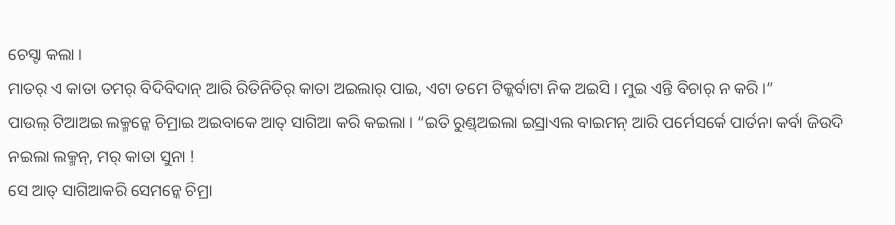ଚେସ୍ଟା କଲା ।
ମାତର୍ ଏ କାତା ତମର୍ ବିଦିବିଦାନ୍ ଆରି ରିତିନିତିର୍ କାତା ଅଇଲାର୍ ପାଇ, ଏଟା ତମେ ଟିକ୍କର୍ବାଟା ନିକ ଅଇସି । ମୁଇ ଏନ୍ତି ବିଚାର୍ ନ କରି ।”
ପାଉଲ୍ ଟିଆଅଇ ଲକ୍ମନ୍କେ ଚିମ୍ରାଇ ଅଇବାକେ ଆତ୍ ସାଗିଆ କରି କଇଲା । “ଇତି ରୁଣ୍ଡ୍ଅଇଲା ଇସ୍ରାଏଲ ବାଇମନ୍ ଆରି ପର୍ମେସର୍କେ ପାର୍ତନା କର୍ବା ଜିଉଦି ନଇଲା ଲକ୍ମନ୍, ମର୍ କାତା ସୁନା !
ସେ ଆତ୍ ସାଗିଆକରି ସେମନ୍କେ ଚିମ୍ରା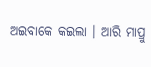ଅଇବାକେ କଇଲା । ଆରି ମାପ୍ରୁ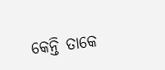କେନ୍ତି ତାକେ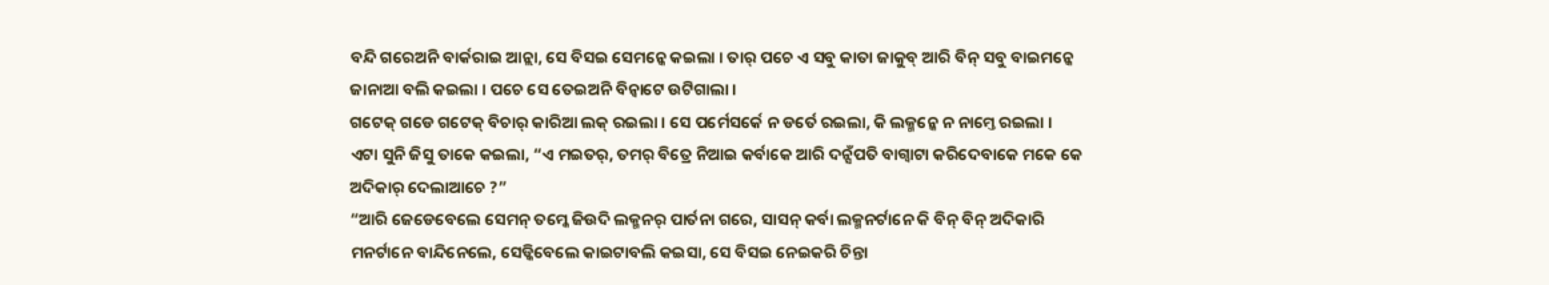ବନ୍ଦି ଗରେଅନି ବାର୍କରାଇ ଆନ୍ଲା, ସେ ବିସଇ ସେମନ୍କେ କଇଲା । ତାର୍ ପଚେ ଏ ସବୁ କାତା ଜାକୁବ୍ ଆରି ବିନ୍ ସବୁ ବାଇମନ୍କେ ଜାନାଆ ବଲି କଇଲା । ପଚେ ସେ ତେଇଅନି ବିନ୍ବାଟେ ଉଟିଗାଲା ।
ଗଟେକ୍ ଗଡେ ଗଟେକ୍ ବିଚାର୍ କାରିଆ ଲକ୍ ରଇଲା । ସେ ପର୍ମେସର୍କେ ନ ଡର୍ତେ ରଇଲା, କି ଲକ୍ମନ୍କେ ନ ନାମ୍ତେ ରଇଲା ।
ଏଟା ସୁନି ଜିସୁ ତାକେ କଇଲା, “ଏ ମଇତର୍, ତମର୍ ବିତ୍ରେ ନିଆଇ କର୍ବାକେ ଆରି ଦନ୍ସଁପତି ବାଗ୍ବାଟା କରିଦେବାକେ ମକେ କେ ଅଦିକାର୍ ଦେଲାଆଚେ ?”
“ଆରି ଜେଡେବେଲେ ସେମନ୍ ତମ୍କେ ଜିଉଦି ଲକ୍ମନର୍ ପାର୍ତନା ଗରେ, ସାସନ୍ କର୍ବା ଲକ୍ମନର୍ଟାନେ କି ବିନ୍ ବିନ୍ ଅଦିକାରି ମନର୍ଟାନେ ବାନ୍ଦିନେଲେ, ସେଡ୍କିବେଲେ କାଇଟାବଲି କଇସା, ସେ ବିସଇ ନେଇକରି ଚିନ୍ତା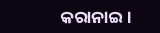କରାନାଇ ।